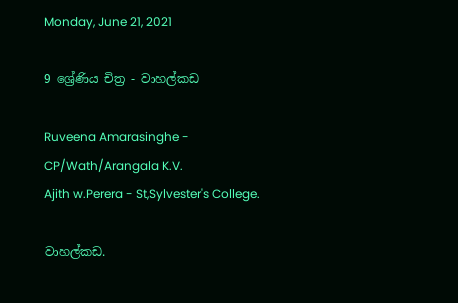Monday, June 21, 2021

9 ශ්‍රේණිය චිත්‍ර - වාහල්කඩ

Ruveena Amarasinghe -
CP/Wath/Arangala K.V.
Ajith w.Perera - St,Sylvester's College.

වාහල්කඩ.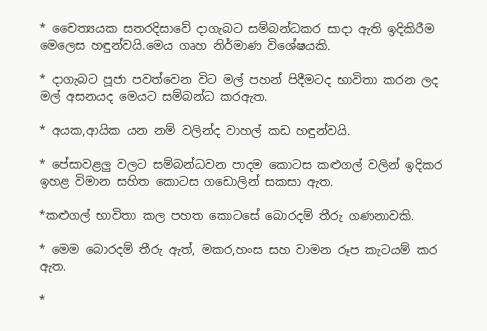* චෛත්‍යයක සතරදිසාවේ දාගැබට සම්බන්ධකර සාදා ඇති ඉදිකිරීම මෙලෙස හඳුන්වයි.මෙය ගෘහ නිර්මාණ විශේෂයකි.

* දාගැබට පූජා පවත්වෙන විට මල් පහන් පිදීමටද භාවිතා කරන ලද මල් අසනයද මෙයට සම්බන්ධ කරඇත.

* අයක,ආයික යන නම් වලින්ද වාහල් කඩ හඳුන්වයි.

* පේසාවළලු වලට සම්බන්ධවන පාදම කොටස කළුගල් වලින් ඉදිකර ඉහළ විමාන සහිත කොටස ගඩොලින් සකසා ඇත.

*කළුගල් භාවිතා කල පහත කොටසේ බොරදම් තීරු ගණනාවකි.

* මෙම බොරදම් තීරු ඇත්, මකර,හංස සහ වාමන රූප කැටයම් කර ඇත.

*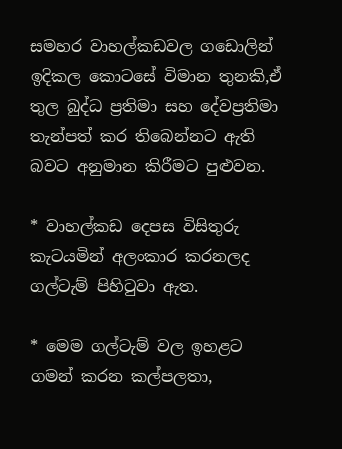සමහර වාහල්කඩවල ගඩොලින් ඉදිකල කොටසේ විමාන තුනකි,ඒ
තුල බුද්ධ ප්‍රතිමා සහ දේවප්‍රතිමා තැන්පත් කර තිබෙන්නට ඇති බවට අනුමාන කිරීමට පුළුවන.

* වාහල්කඩ දෙපස විසිතුරු කැටයමින් අලංකාර කරනලද ගල්ටැම් පිහිටුවා ඇත.

* මෙම ගල්ටැම් වල ඉහළට ගමන් කරන කල්පලතා,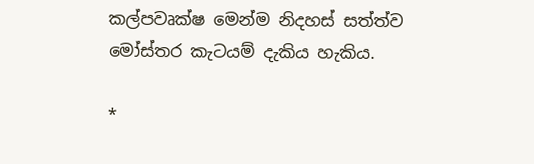කල්පවෘක්ෂ මෙන්ම නිදහස් සත්ත්ව මෝස්තර කැටයම් දැකිය හැකිය.

*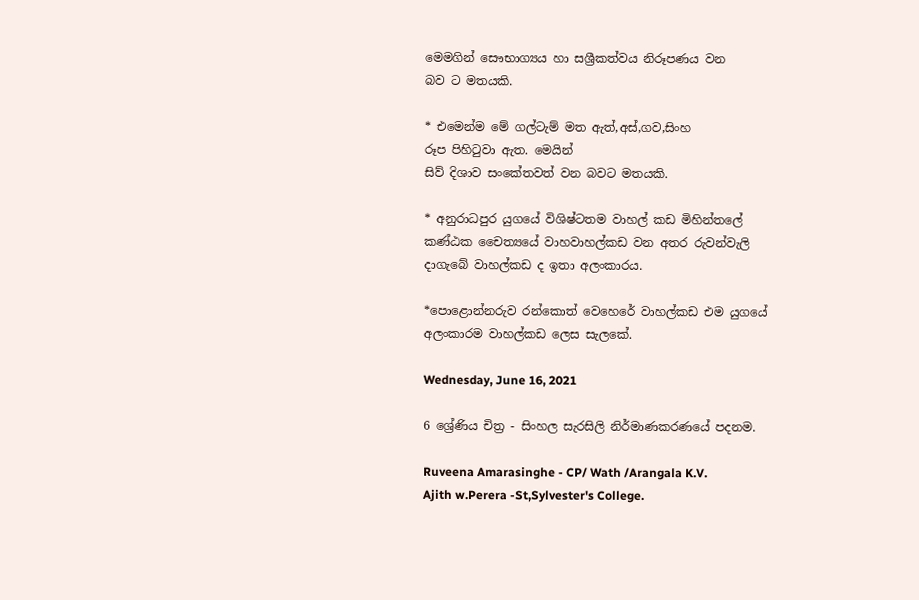මෙමගින් සෞභාග්‍යය හා සශ්‍රීකත්වය නිරූපණය වන
බව ට මතයකි.

* එමෙන්ම මේ ගල්ටැම් මත ඇත්,අස්,ගව,සිංහ
රූප පිහිටුවා ඇත. මෙයින්
සිව් දිශාව සංකේතවත් වන බවට මතයකි.

* අනුරාධපුර යුගයේ විශිෂ්ටතම වාහල් කඩ මිහින්තලේ කණ්ඨක චෛත්‍යයේ වාහවාහල්කඩ වන අතර රුවන්වැලි දාගැබේ වාහල්කඩ ද ඉතා අලංකාරය.

*පොළොන්නරුව රන්කොත් වෙහෙරේ වාහල්කඩ එම යුගයේ අලංකාරම වාහල්කඩ ලෙස සැලකේ.

Wednesday, June 16, 2021

6 ශ්‍රේණිය චිත්‍ර - සිංහල සැරසිලි නිර්මාණකරණයේ පදනම.

Ruveena Amarasinghe - CP/ Wath /Arangala K.V.
Ajith w.Perera -St,Sylvester's College.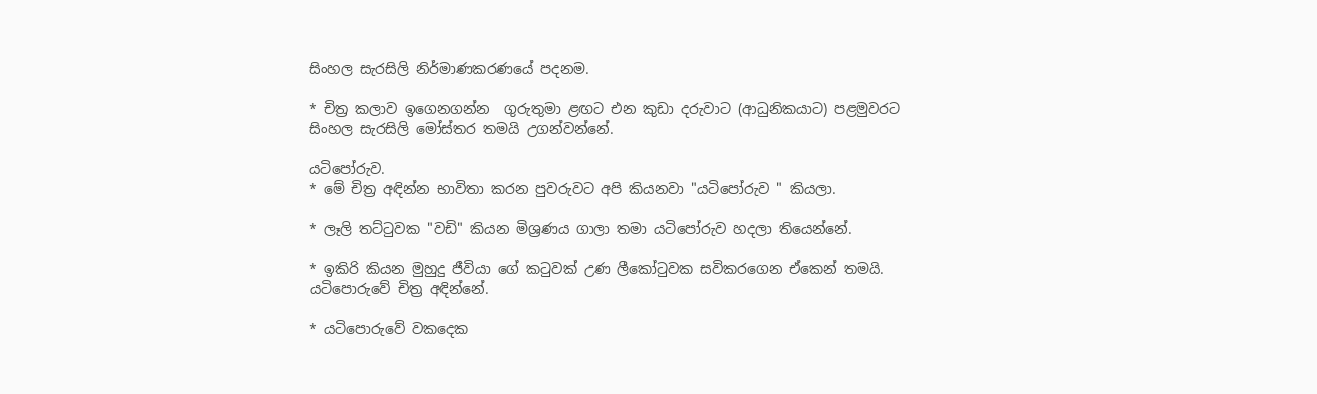සිංහල සැරසිලි නිර්මාණකරණයේ පදනම.

* චිත්‍ර කලාව ඉගෙනගන්න  ගුරුතුමා ළඟට එන කුඩා දරුවාට (ආධුනිකයාට) පළමුවරට සිංහල සැරසිලි මෝස්තර තමයි උගන්වන්නේ.

යටිපෝරුව.
* මේ චිත්‍ර අඳින්න භාවිතා කරන පුවරුවට අපි කියනවා "යටිපෝරුව " කියලා.

* ලෑලි තට්ටුවක "වඩි" කියන මිශ්‍රණය ගාලා තමා යටිපෝරුව හදලා තියෙන්නේ.

* ඉකිරි කියන මුහුදු ජීවියා ගේ කටුවක් උණ ලීකෝටුවක සවිකරගෙන ඒකෙන් තමයි.
යටිපොරුවේ චිත්‍ර අඳින්නේ.

* යටිපොරුවේ වකදෙක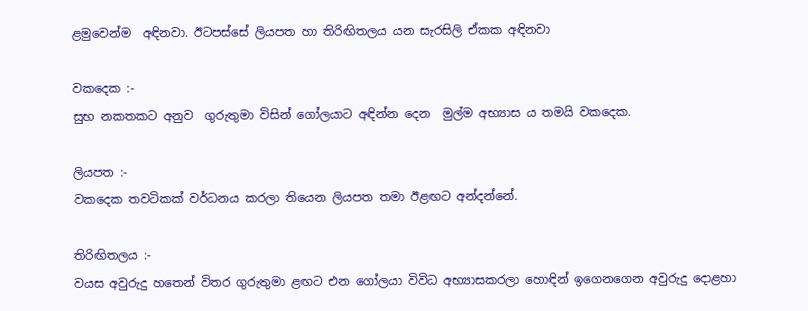ළමුවෙන්ම  අඳිනවා. ඊටපස්සේ ලියපත හා තිරිඟිතලය යන සැරසිලි ඒකක අඳිනවා

වකදෙක :-
සුභ නකතකට අනුව  ගුරුතුමා විසින් ගෝලයාට අඳින්න දෙන  මුල්ම අභ්‍යාස ය තමයි වකදෙක.

ලියපත :-
වකදෙක තවටිකක් වර්ධනය කරලා තියෙන ලියපත තමා ඊළඟට අන්දන්නේ.

තිරිඟිතලය :-
වයස අවුරුදු හතෙන් විතර ගුරුතුමා ළඟට එන ගෝලයා විවිධ අභ්‍යාසකරලා හොඳින් ඉගෙනගෙන අවුරුදු දොළහා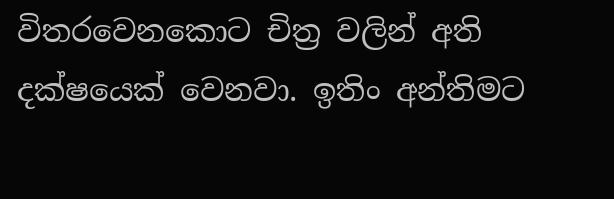විතරවෙනකොට චිත්‍ර වලින් අති දක්ෂයෙක් වෙනවා. ඉතිං අන්තිමට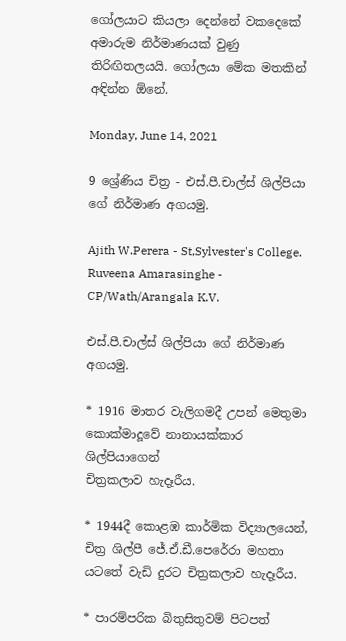ගෝලයාට කියලා දෙන්නේ වකදෙකේ අමාරුම නිර්මාණයක් වුණු තිරිඟිතලයයි. ගෝලයා මේක මතකින් අඳින්න ඕනේ.

Monday, June 14, 2021

9 ශ්‍රේණිය චිත්‍ර - එස්.පී.චාල්ස් ශිල්පියා ගේ නිර්මාණ අගයමු.

Ajith W.Perera - St,Sylvester's College.
Ruveena Amarasinghe -
CP/Wath/Arangala K.V.

එස්.පී.චාල්ස් ශිල්පියා ගේ නිර්මාණ අගයමු.

* 1916 මාතර වැලිගමදී උපන් මෙතුමා කොක්මාදූවේ නානායක්කාර ශිල්පියාගෙන්
චිත්‍රකලාව හැදෑරීය.

* 1944දී කොළඹ කාර්මික විද්‍යාලයෙන්, චිත්‍ර ශිල්පී ජේ.ඒ.ඩී.පෙරේරා මහතා යටතේ වැඩි දුරට චිත්‍රකලාව හැදෑරීය.

* පාරම්පරික බිතුසිතුවම් පිටපත්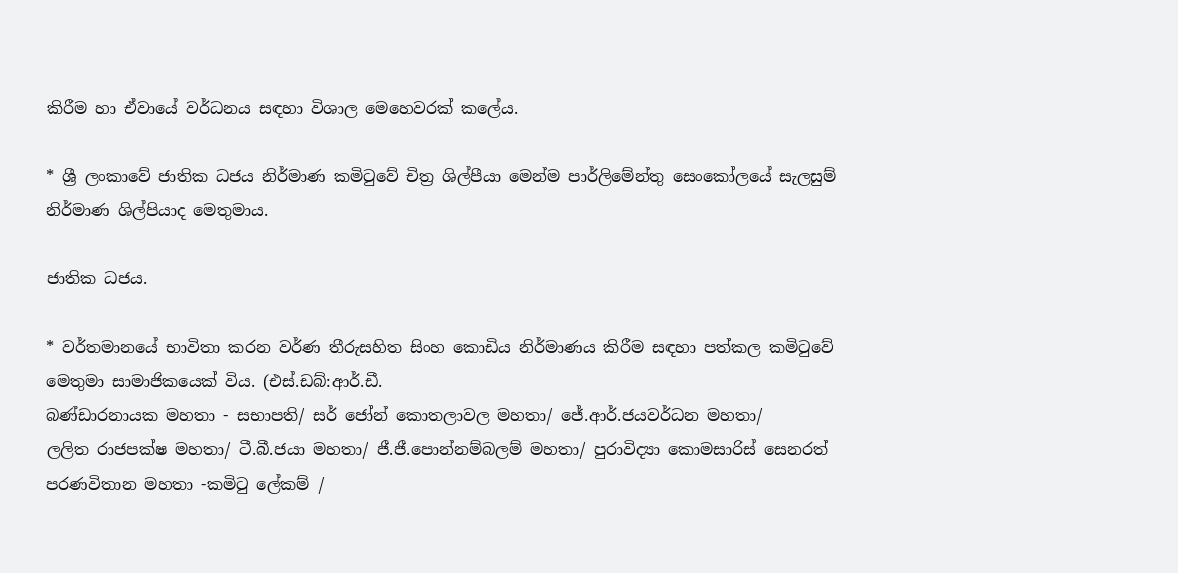කිරීම හා ඒවායේ වර්ධනය සඳහා විශාල මෙහෙවරක් කලේය.

* ශ්‍රී ලංකාවේ ජාතික ධජය නිර්මාණ කමිටුවේ චිත්‍ර ශිල්පීයා මෙන්ම පාර්ලිමේන්තු සෙංකෝලයේ සැලසුම් නිර්මාණ ශිල්පියාද මෙතුමාය.

ජාතික ධජය.

* වර්තමානයේ භාවිතා කරන වර්ණ තීරුසහිත සිංහ කොඩිය නිර්මාණය කිරීම සඳහා පත්කල කමිටුවේ මෙතුමා සාමාජිකයෙක් විය. (එස්.ඩබ්:ආර්.ඩී.
බණ්ඩාරනායක මහතා - සභාපති/ සර් ජෝන් කොතලාවල මහතා/ ජේ.ආර්.ජයවර්ධන මහතා/
ලලිත රාජපක්ෂ මහතා/ ටී.බී.ජයා මහතා/ ජී.ජී.පොන්නම්බලම් මහතා/ පුරාවිද්‍යා කොමසාරිස් සෙනරත් පරණවිතාන මහතා -කමිටු ලේකම් /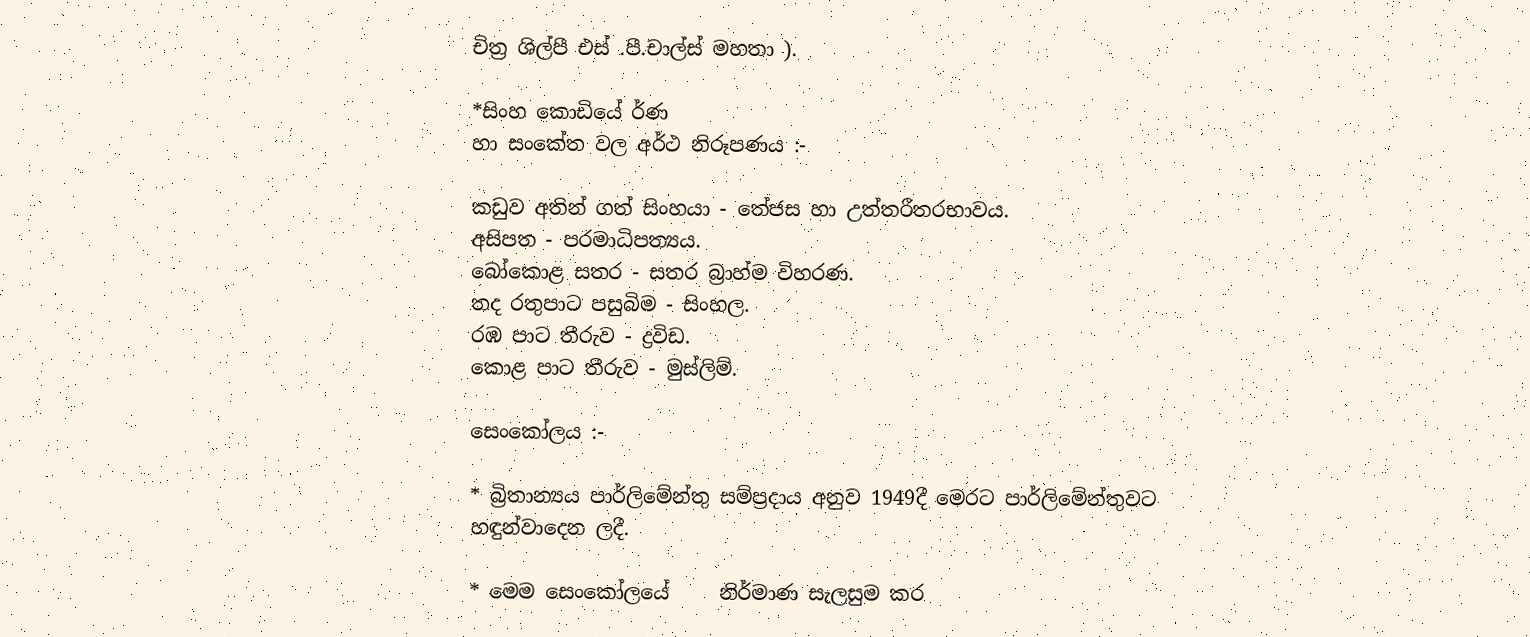චිත්‍ර ශිල්පී එස් .පී.චාල්ස් මහතා ).

*සිංහ කොඩියේ ර්ණ
හා සංකේත වල අර්ථ නිරූපණය :-

කඩුව අතින් ගත් සිංහයා - තේජස හා උත්තරීතරභාවය.
අසිපත - පරමාධිපත්‍යය.
බෝකොළ සතර - සතර බ්‍රාහ්ම විහරණ.
තද රතුපාට පසුබිම - සිංහල.
රඹ පාට තීරුව - ද්‍රවිඩ.
කොළ පාට තීරුව - මුස්ලිම්.

සෙංකෝලය :-

* බ්‍රිතාන්‍යය පාර්ලිමේන්තු සම්ප්‍රදාය අනුව 1949දී මෙරට පාර්ලිමේන්තුවට හඳුන්වාදෙන ලදී.

* මෙම සෙංකෝලයේ     නිර්මාණ සැලසුම කර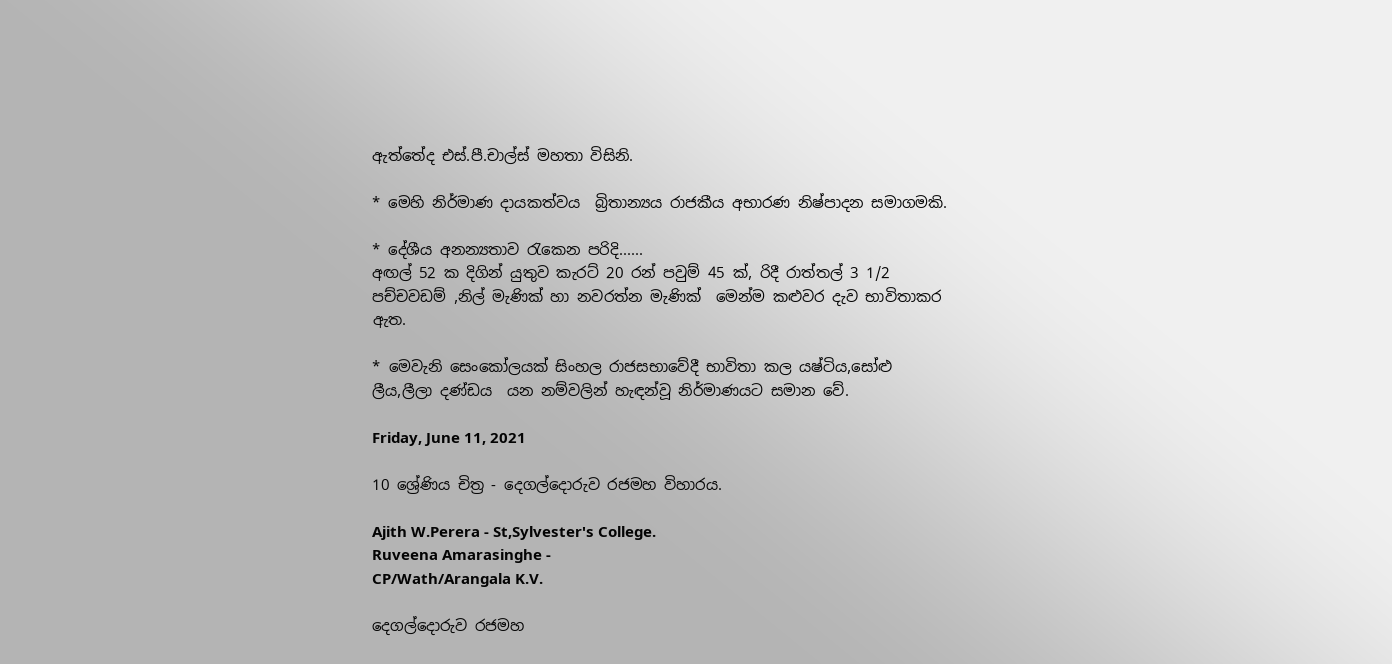ඇත්තේද එස්.පී.චාල්ස් මහතා විසිනි.

* මෙහි නිර්මාණ දායකත්වය  බ්‍රිතාන්‍යය රාජකීය අභාරණ නිෂ්පාදන සමාගමකි.

* දේශීය අනන්‍යතාව රැකෙන පරිදි......
අඟල් 52 ක දිගින් යුතුව කැරට් 20 රන් පවුම් 45 ක්, රිදී රාත්තල් 3 1/2 පච්චවඩම් ,නිල් මැණික් හා නවරත්න මැණික්  මෙන්ම කළුවර දැව භාවිතාකර ඇත.

* මෙවැනි සෙංකෝලයක් සිංහල රාජසභාවේදී භාවිතා කල යෂ්ටිය,සෝළු ලීය,ලීලා දණ්ඩය  යන නම්වලින් හැඳන්වූ නිර්මාණයට සමාන වේ.

Friday, June 11, 2021

10 ශ්‍රේණිය චිත්‍ර - දෙගල්දොරුව රජමහ විහාරය.

Ajith W.Perera - St,Sylvester's College.
Ruveena Amarasinghe -
CP/Wath/Arangala K.V.

දෙගල්දොරුව රජමහ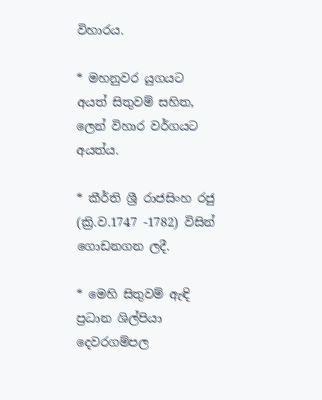විහාරය.

* මහනුවර යුගයට අයත් සිතුවම් සහිත, ලෙන් විහාර වර්ගයට අයත්ය.

* කීර්ති ශ්‍රී රාජසිංහ රජු (ක්‍රි.ව.1747 -1782) විසින් ගොඩනගන ලදී.

* මෙහි සිතුවම් ඇඳි ප්‍රධාන ශිල්පියා දෙවරගම්පල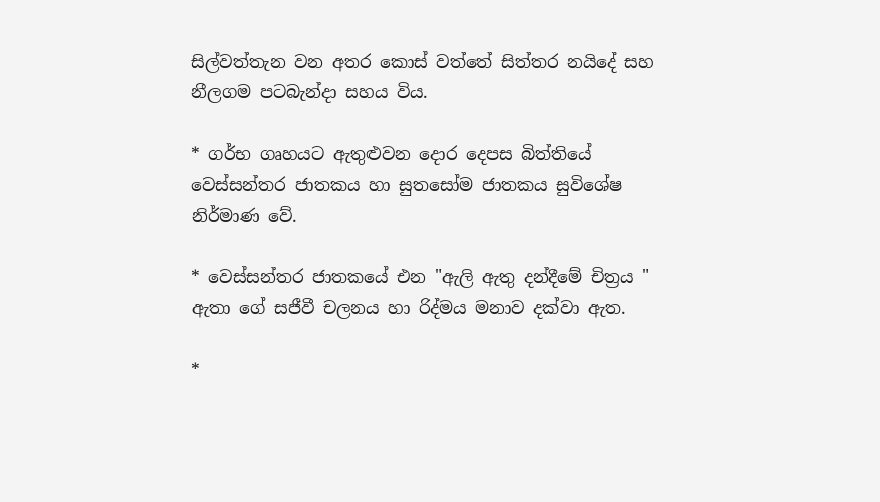සිල්වත්තැන වන අතර කොස් වත්තේ සිත්තර නයිදේ සහ නීලගම පටබැන්දා සහය විය.

* ගර්භ ගෘහයට ඇතුළුවන දොර දෙපස බිත්තියේ වෙස්සන්තර ජාතකය හා සුතසෝම ජාතකය සුවිශේෂ නිර්මාණ වේ.

* වෙස්සන්තර ජාතකයේ එන "ඇලි ඇතු දන්දීමේ චිත්‍රය "
ඇතා ගේ සජීවී චලනය හා රිද්මය මනාව දක්වා ඇත.

*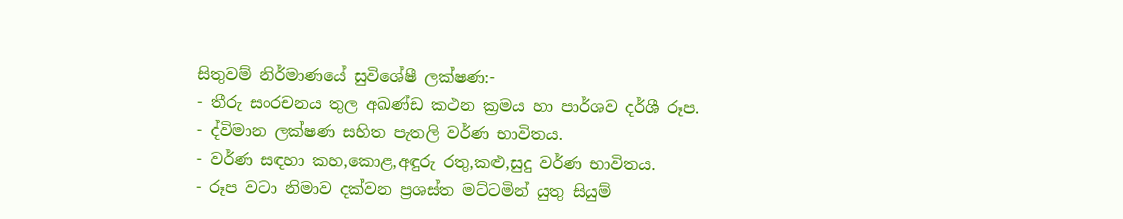සිතුවම් නිර්මාණයේ සුවිශේෂී ලක්ෂණ:-
- තීරු සංරචනය තුල අඛණ්ඩ කථන ක්‍රමය හා පාර්ශව දර්ශී රූප.
- ද්විමාන ලක්ෂණ සහිත පැතලි වර්ණ භාවිතය.
- වර්ණ සඳහා කහ,කොළ,අඳුරු රතු,කළු,සුදු වර්ණ භාවිතය.
- රූප වටා නිමාව දක්වන ප්‍රශස්ත මට්ටමින් යුතු සියුම්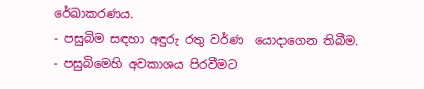රේඛාකරණය.
- පසුබිම සඳහා අඳුරු රතු වර්ණ  යොදාගෙන තිබීම.
- පසුබිමෙහි අවකාශය පිරවීමට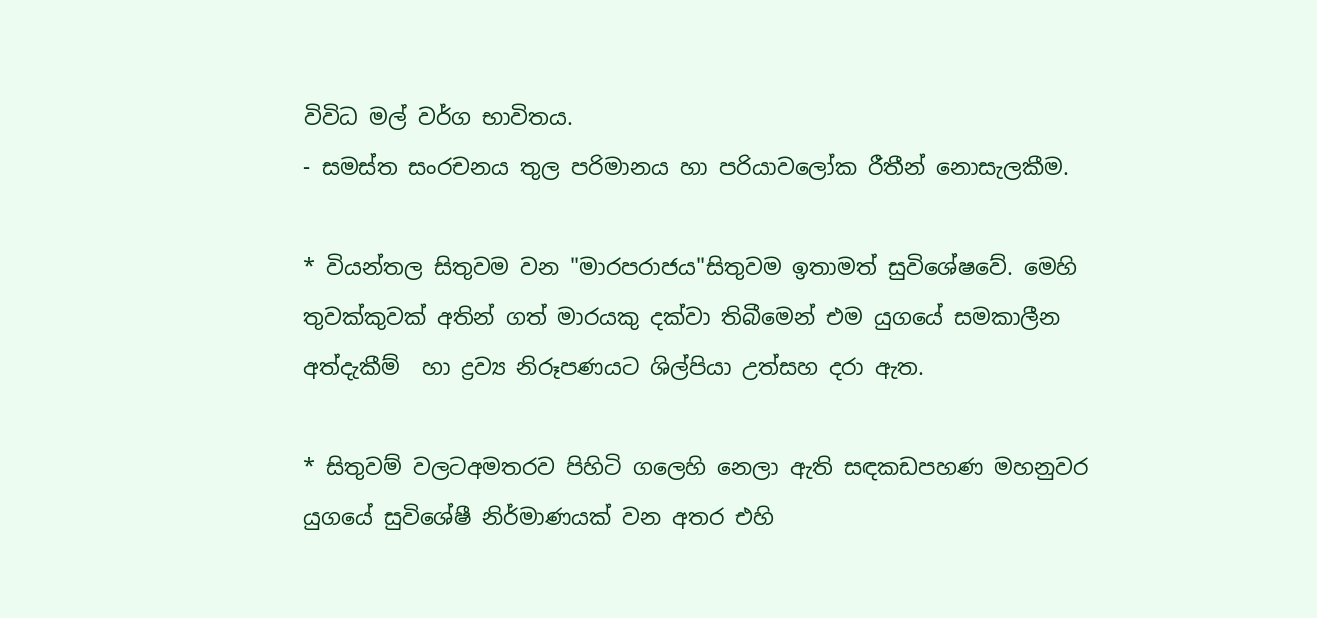විවිධ මල් වර්ග භාවිතය.
- සමස්ත සංරචනය තුල පරිමානය හා පරියාවලෝක රීතීන් නොසැලකීම.

* වියන්තල සිතුවම වන "මාරපරාජය"සිතුවම ඉතාමත් සුවිශේෂවේ. මෙහි තුවක්කුවක් අතින් ගත් මාරයකු දක්වා තිබීමෙන් එම යුගයේ සමකාලීන අත්දැකීම්  හා ද්‍රව්‍ය නිරූපණයට ශිල්පියා උත්සහ දරා ඇත.

* සිතුවම් වලටඅමතරව පිහිටි ගලෙහි නෙලා ඇති සඳකඩපහණ මහනුවර යුගයේ සුවිශේෂී නිර්මාණයක් වන අතර එහි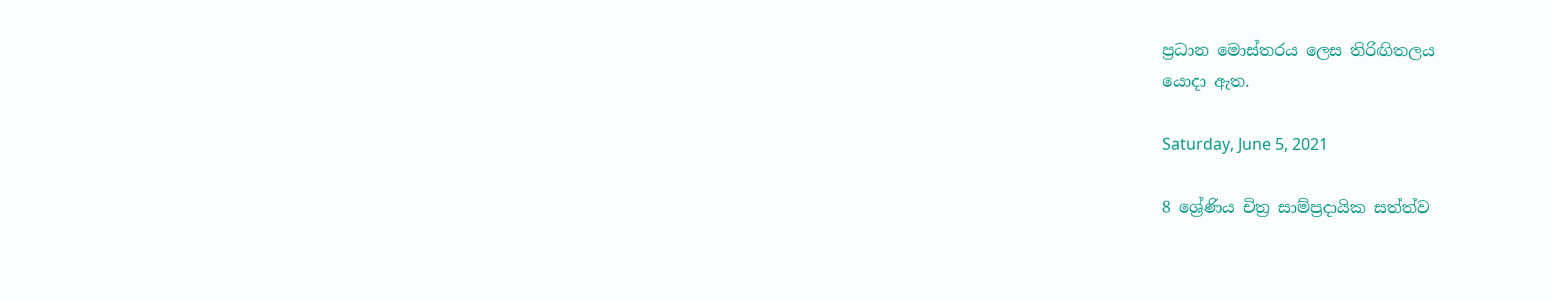ප්‍රධාන මොස්තරය ලෙස තිරිඟිතලය
යොදා ඇත.

Saturday, June 5, 2021

8 ශ්‍රේණිය චිත්‍ර සාම්ප්‍රදායික සත්ත්ව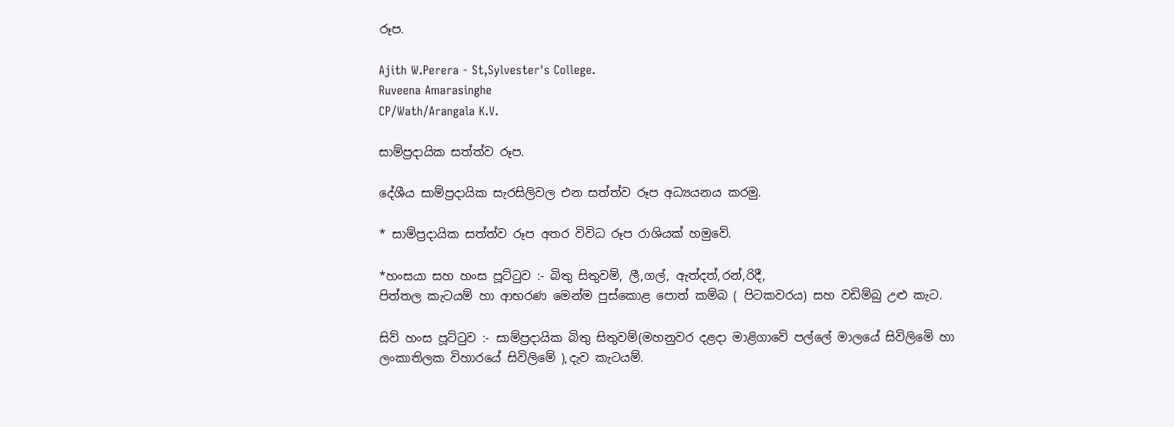රූප.

Ajith W.Perera - St,Sylvester's College.
Ruveena Amarasinghe
CP/Wath/Arangala K.V.

සාම්ප්‍රදායික සත්ත්ව රූප.

දේශීය සාම්ප්‍රදායික සැරසිලිවල එන සත්ත්ව රූප අධ්‍යයනය කරමු.

* සාම්ප්‍රදායික සත්ත්ව රූප අතර විවිධ රූප රාශියක් හමුවේ.

*හංසයා සහ හංස පූට්ටුව :- බිතු සිතුවම්, ලී,ගල්, ඇත්දත්,රන්,රිදී,
පිත්තල කැටයම් හා ආභරණ මෙන්ම පුස්කොළ පොත් කම්බ ( පිටකවරය) සහ වඩිම්බු උළු කැට.

සිව් හංස පූට්ටුව :- සාම්ප්‍රදායික බිතු සිතුවම්(මහනුවර දළදා මාළිගාවේ පල්ලේ මාලයේ සිවිලිමෙි හා ලංකාතිලක විහාරයේ සිවිලිමේ ),දැව කැටයම්.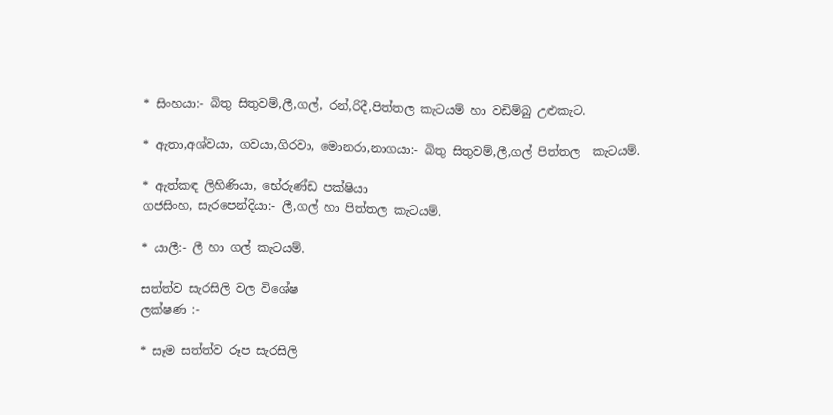* සිංහයා:- බිතු සිතුවම්,ලී,ගල්, රන්,රිදී,පිත්තල කැටයම් හා වඩිම්බු උළුකැට.

* ඇතා,අශ්වයා, ගවයා,ගිරවා, මොනරා,නාගයා:- බිතු සිතුවම්,ලී,ගල් පිත්තල  කැටයම්.

* ඇත්කඳ ලිහිණියා, භේරුණ්ඩ පක්ෂියා
ගජසිංහ, සැරපෙන්දියා:- ලී,ගල් හා පිත්තල කැටයම්.

* යාලී:- ලී හා ගල් කැටයම්.

සත්ත්ව සැරසිලි වල විශේෂ
ලක්ෂණ :-

* සෑම සත්ත්ව රූප සැරසිලි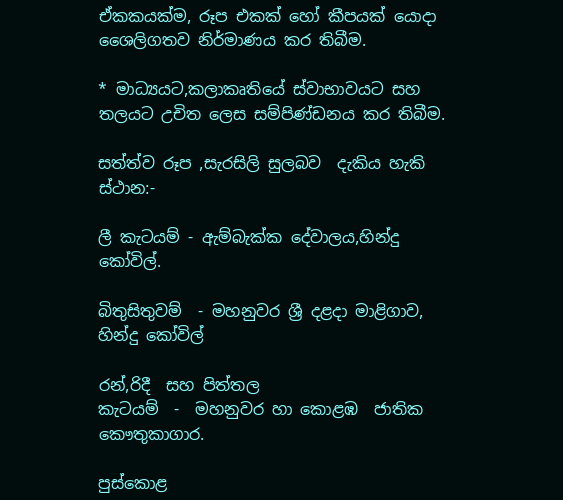ඒකකයක්ම, රූප එකක් හෝ කීපයක් යොදා ශෛලිගතව නිර්මාණය කර තිබීම.

* මාධ්‍යයට,කලාකෘතියේ ස්වාභාවයට සහ තලයට උචිත ලෙස සම්පිණ්ඩනය කර තිබීම.

සත්ත්ව රූප ,සැරසිලි සුලබව  දැකිය හැකි ස්ථාන:-

ලී කැටයම් - ඇම්බැක්ක දේවාලය,හින්දු කෝවිල්.

බිතුසිතුවම්  - මහනුවර ශ්‍රී දළදා මාළිගාව, හින්දු කෝවිල්

රන්,රිදී  සහ පිත්තල
කැටයම්  -  මහනුවර හා කොළඹ  ජාතික කෞතුකාගාර.

පුස්කොළ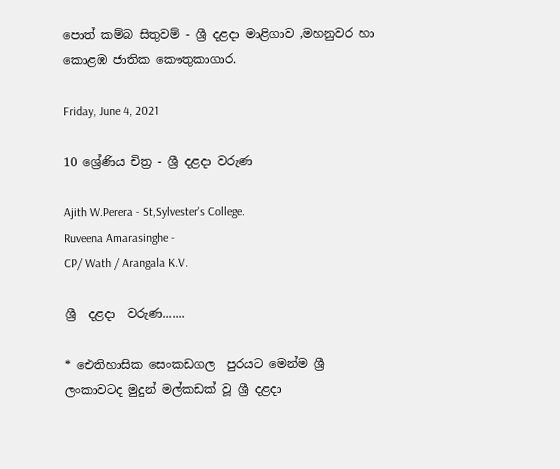පොත් කම්බ සිතුවම් - ශ්‍රී දළදා මාළිගාව ,මහනුවර හා කොළඹ ජාතික කෞතුකාගාර.

Friday, June 4, 2021

10 ශ්‍රේණිය චිත්‍ර - ශ්‍රී දළදා වරුණ

Ajith W.Perera - St,Sylvester's College.
Ruveena Amarasinghe -
CP/ Wath / Arangala K.V.

ශ්‍රී  දළදා  වරුණ.......

* ඓතිහාසික සෙංකඩගල  පුරයට මෙන්ම ශ්‍රී ලංකාවටද මුදුන් මල්කඩක් වූ ශ්‍රී දළදා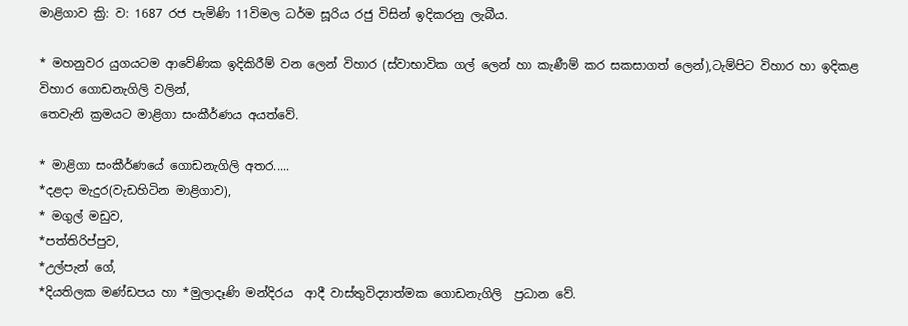මාළිගාව ක්‍රි: ව: 1687 රජ පැමිණි 11විමල ධර්ම සූරිය රජු විසින් ඉදිකරනු ලැබීය.

* මහනුවර යුගයටම ආවේණික ඉදිකිරීම් වන ලෙන් විහාර (ස්වාභාවික ගල් ලෙන් හා කැණීම් කර සකසාගත් ලෙන්),ටැම්පිට විහාර හා ඉදිකළ විහාර ගොඩනැගිලි වලින්,
තෙවැනි ක්‍රමයට මාළිගා සංකීර්ණය අයත්වේ.

* මාළිගා සංකීර්ණයේ ගොඩනැගිලි අතර.....
*දළදා මැදුර(වැඩහිටින මාළිගාව),
* මගුල් මඩුව,
*පත්තිරිප්පුව,
*උල්පැන් ගේ,
*දියතිලක මණ්ඩපය හා *මුලාදෑණි මන්දිරය  ආදී වාස්තුවිද්‍යාත්මක ගොඩනැගිලි  ප්‍රධාන වේ.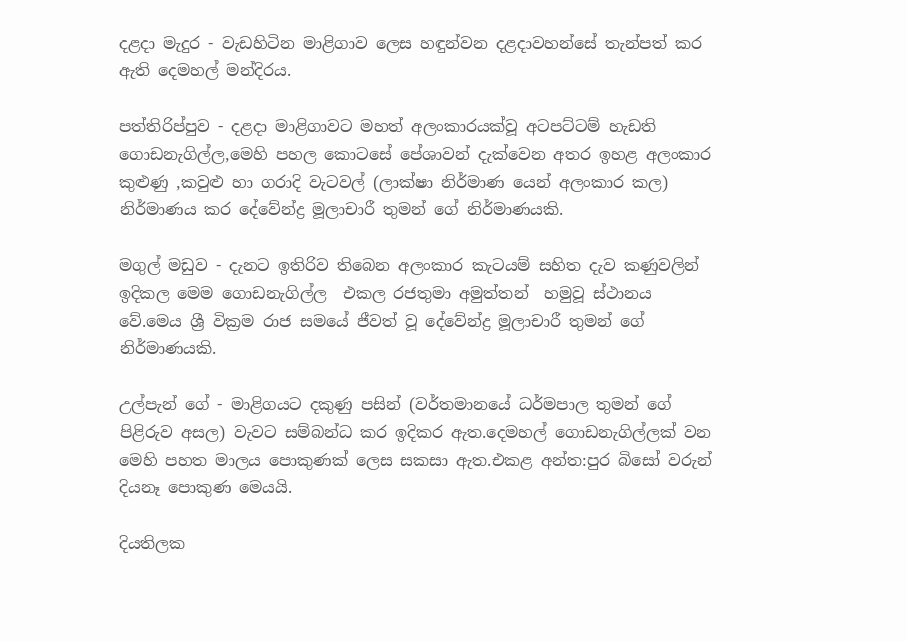දළදා මැදුර - වැඩහිටින මාළිගාව ලෙස හඳුන්වන දළදාවහන්සේ තැන්පත් කර ඇති දෙමහල් මන්දිරය.

පත්තිරිප්පුව - දළදා මාළිගාවට මහත් අලංකාරයක්වූ අටපට්ටම් හැඩති ගොඩනැගිල්ල,මෙහි පහල කොටසේ පේශාවන් දැක්වෙන අතර ඉහළ අලංකාර කුළුණු ,කවුළු හා ගරාදි වැටවල් (ලාක්ෂා නිර්මාණ යෙන් අලංකාර කල) නිර්මාණය කර දේවේන්ද්‍ර මූලාචාරී තුමන් ගේ නිර්මාණයකි.

මගුල් මඩුව - දැනට ඉතිරිව තිබෙන අලංකාර කැටයම් සහිත දැව කණුවලින් ඉදිකල මෙම ගොඩනැගිල්ල  එකල රජතුමා අමුත්තන්  හමුවූ ස්ථානය වේ.මෙය ශ්‍රී වික්‍රම රාජ සමයේ ජීවත් වූ දේවේන්ද්‍ර මූලාචාරී තුමන් ගේ නිර්මාණයකි.

උල්පැන් ගේ - මාළිගයට දකුණු පසින් (වර්තමානයේ ධර්මපාල තුමන් ගේ පිළිරුව අසල) වැවට සම්බන්ධ කර ඉදිකර ඇත.දෙමහල් ගොඩනැගිල්ලක් වන මෙහි පහත මාලය පොකුණක් ලෙස සකසා ඇත.එකළ අන්ත:පුර බිසෝ වරුන් දියනෑ පොකුණ මෙයයි.

දියතිලක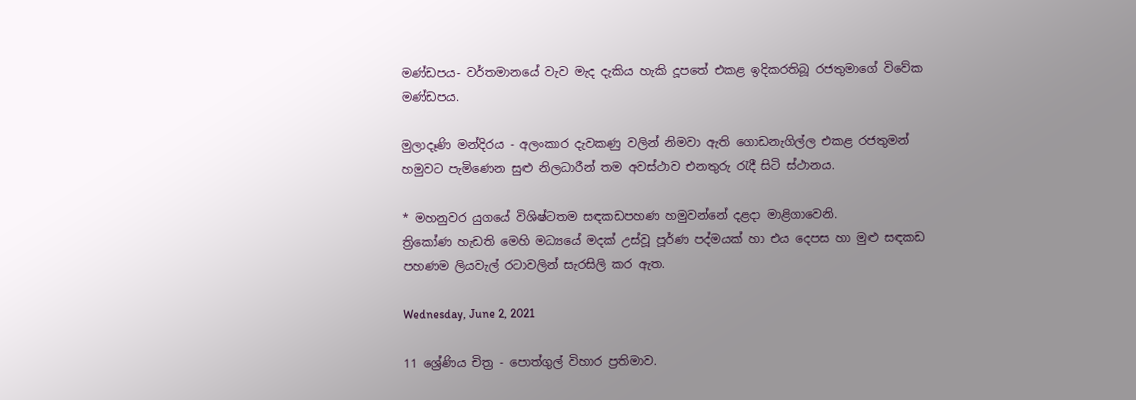මණ්ඩපය- වර්තමානයේ වැව මැද දැකිය හැකි දූපතේ එකළ ඉදිකරතිබූ රජතුමාගේ විවේක මණ්ඩපය.

මුලාදෑණි මන්දිරය - අලංකාර දැවකණු වලින් නිමවා ඇති ගොඩනැගිල්ල එකළ රජතුමන් හමුවට පැමිණෙන සුළු නිලධාරීන් තම අවස්ථාව එනතුරු රැදී සිටි ස්ථානය.

* මහනුවර යුගයේ විශිෂ්ටතම සඳකඩපහණ හමුවන්නේ දළදා මාළිගාවෙනි.
ත්‍රිකෝණ හැඩති මෙහි මධ්‍යයේ මදක් උස්වූ පූර්ණ පද්මයක් හා එය දෙපස හා මුළු සඳකඩ පහණම ලියවැල් රටාවලින් සැරසිලි කර ඇත.

Wednesday, June 2, 2021

11 ශ්‍රේණිය චිත්‍ර - පොත්ගුල් විහාර ප්‍රතිමාව.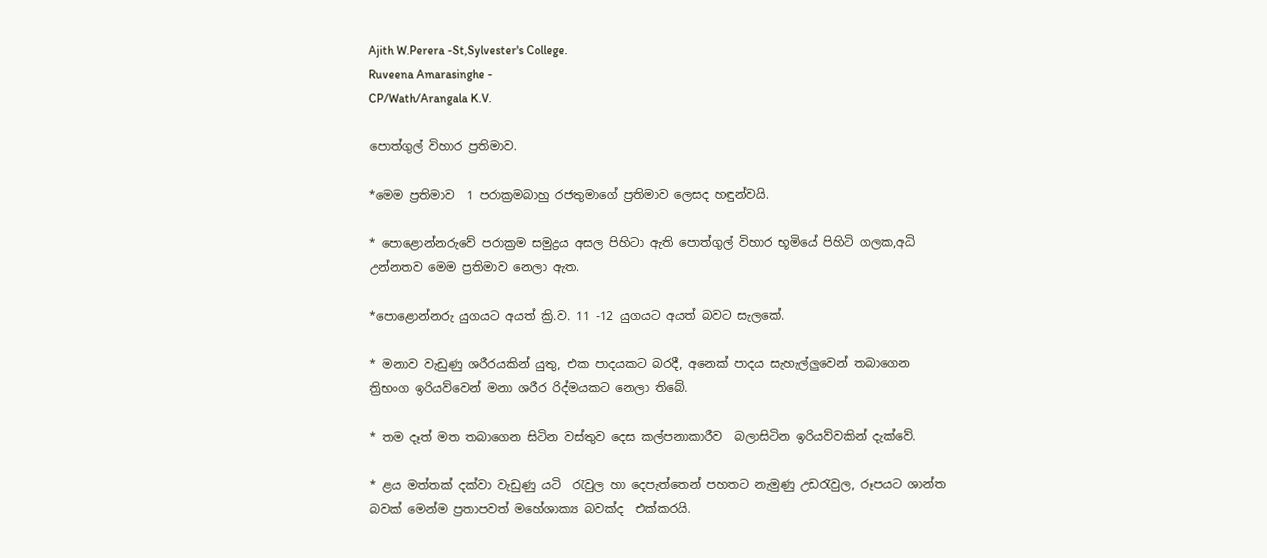Ajith W.Perera -St,Sylvester's College.
Ruveena Amarasinghe -
CP/Wath/Arangala K.V.

පොත්ගුල් විහාර ප්‍රතිමාව.

*මෙම ප්‍රතිමාව  1 පරාක්‍රමබාහු රජතුමාගේ ප්‍රතිමාව ලෙසද හඳුන්වයි.

* පොළොන්නරුවේ පරාක්‍රම සමුද්‍රය අසල පිහිටා ඇති පොත්ගුල් විහාර භූමියේ පිහිටි ගලක,අධි උන්නතව මෙම ප්‍රතිමාව නෙලා ඇත.

*පොළොන්නරු යුගයට අයත් ක්‍රි.ව. 11 -12 යුගයට අයත් බවට සැලකේ.

* මනාව වැඩුණු ශරීරයකින් යුතු, එක පාදයකට බරදී, අනෙක් පාදය සැහැල්ලුවෙන් තබාගෙන ත්‍රිභංග ඉරියව්වෙන් මනා ශරීර රිද්මයකට නෙලා තිබේ.

* තම දෑත් මත තබාගෙන සිටින වස්තුව දෙස කල්පනාකාරීව  බලාසිටින ඉරියව්වකින් දැක්වේ.

* ළය මත්තක් දක්වා වැඩුණු යටි  රැවුල හා දෙපැත්තෙන් පහතට නැමුණු උඩරැවුල, රූපයට ශාන්ත බවක් මෙන්ම ප්‍රතාපවත් මහේශාක්‍ය බවක්ද  එක්කරයි.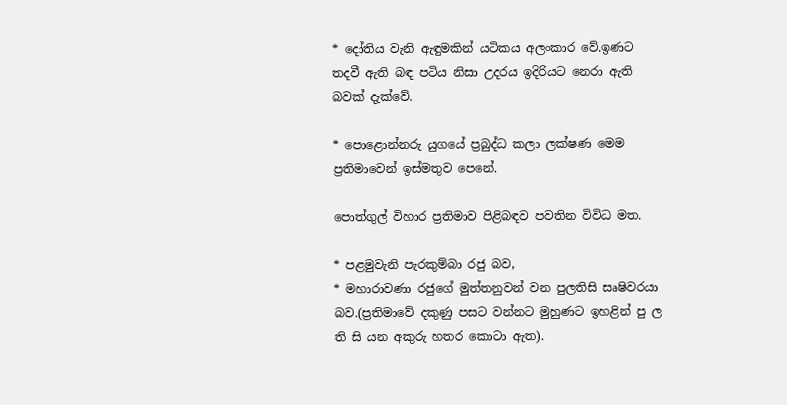* දෝතිය වැනි ඇඳුමකින් යටිකය අලංකාර වේ.ඉණට තදවී ඇති බඳ පටිය නිසා උදරය ඉදිරියට නෙරා ඇති බවක් දැක්වේ.

* පොළොන්නරු යුගයේ ප්‍රබුද්ධ කලා ලක්ෂණ මෙම ප්‍රතිමාවෙන් ඉස්මතුව පෙනේ.

පොත්ගුල් විහාර ප්‍රතිමාව පිළිබඳව පවතින විවිධ මත.

* පළමුවැනි පැරකුම්බා රජු බව,
* මහාරාවණා රජුගේ මුත්තනුවන් වන පුලතිසි සෘෂිවරයා බව.(ප්‍රතිමාවේ දකුණු පසට වන්නට මුහුණට ඉහළින් පු ල ති සි යන අකුරු හතර කොටා ඇත).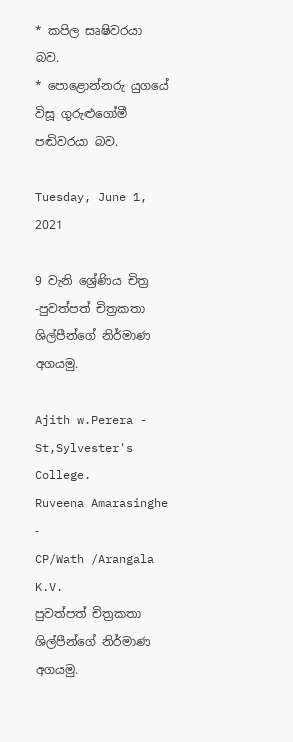* කපිල සෘෂිවරයා බව.
* පොළොන්නරු යුගයේ විසූ ගුරුළුගෝමී පඬිවරයා බව.

Tuesday, June 1, 2021

9 වැනි ශ්‍රේණිය චිත්‍ර -පුවත්පත් චිත්‍රකතා ශිල්පීන්ගේ නිර්මාණ අගයමු.

Ajith w.Perera - St,Sylvester's College.
Ruveena Amarasinghe -
CP/Wath /Arangala K.V.
පුවත්පත් චිත්‍රකතා ශිල්පීන්ගේ නිර්මාණ අගයමු.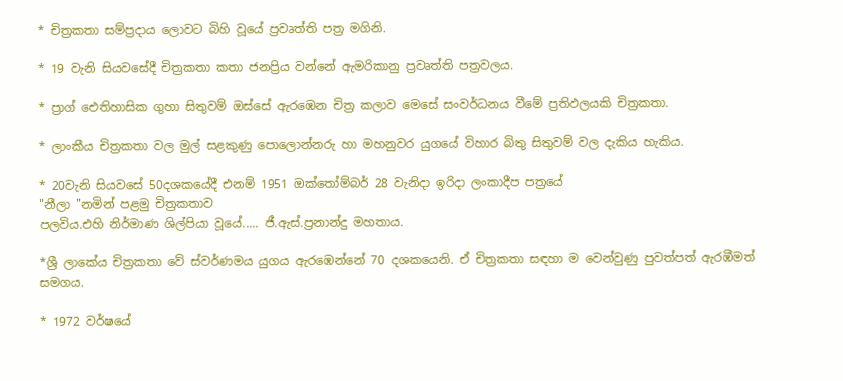* චිත්‍රකතා සම්ප්‍රදාය ලොවට බිහි වූයේ ප්‍රවෘත්ති පත්‍ර මගිනි.

* 19 වැනි සියවසේදී චිත්‍රකතා කතා ජනප්‍රිය වන්නේ ඇමරිකානු ප්‍රවෘත්ති පත්‍රවලය.

* ප්‍රාග් ඓතිහාසික ගුහා සිතුවම් ඔස්සේ ඇරඹෙන චිත්‍ර කලාව මෙසේ සංවර්ධනය වීමේ ප්‍රතිඵලයකි චිත්‍රකතා.

* ලාංකීය චිත්‍රකතා වල මුල් සළකුණු පොලොන්නරු හා මහනුවර යුගයේ විහාර බිතු සිතුවම් වල දැකිය හැකිය.

* 20වැනි සියවසේ 50දශකයේදී එනම් 1951 ඔක්තෝම්බර් 28 වැනිදා ඉරිදා ලංකාදීප පත්‍රයේ
"නීලා "නමින් පළමු චිත්‍රකතාව
පලවිය.එහි නිර්මාණ ශිල්පියා වූයේ..... ජී.ඇස්.ප්‍රනාන්දු මහතාය.

*ශ්‍රී ලාකේය චිත්‍රකතා වේ ස්වර්ණමය යුගය ඇරඹෙන්නේ 70 දශකයෙනි. ඒ චිත්‍රකතා සඳහා ම වෙන්වුණු පුවත්පත් ඇරඹීමත් සමගය.

* 1972 වර්ෂයේ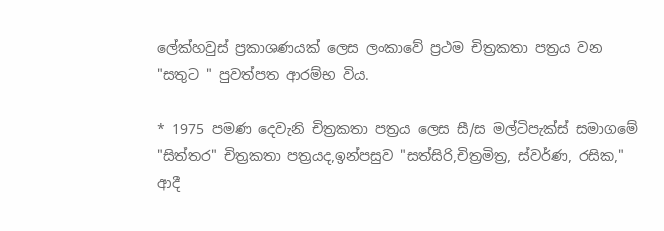ලේක්හවුස් ප්‍රකාශණයක් ලෙස ලංකාවේ ප්‍රථම චිත්‍රකතා පත්‍රය වන "සතුට " පුවත්පත ආරම්භ විය.

* 1975 පමණ දෙවැනි චිත්‍රකතා පත්‍රය ලෙස සී/ස මල්ටිපැක්ස් සමාගමේ "සිත්තර" චිත්‍රකතා පත්‍රයද,ඉන්පසුව "සත්සිරි,චිත්‍රමිත්‍ර, ස්වර්ණ, රසික," ආදී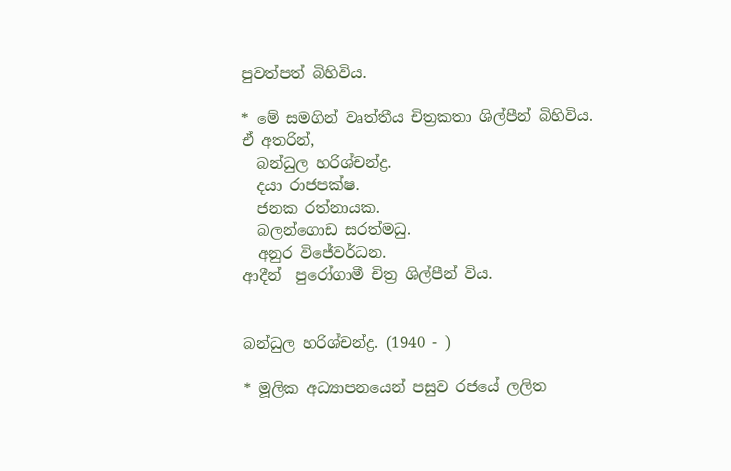පුවත්පත් බිහිවිය.

* මේ සමගින් වෘත්තීය චිත්‍රකතා ශිල්පීන් බිහිවිය.
ඒ අතරින්,
  බන්ධුල හරිශ්චන්ද්‍ර.
  දයා රාජපක්ෂ.
  ජනක රත්නායක.
  බලන්ගොඩ සරත්මධු.
  අනුර විජේවර්ධන.
ආදීන්  පුරෝගාමී චිත්‍ර ශිල්පීන් විය.


බන්ධුල හරිශ්චන්ද්‍ර. (1940 - )

* මූලික අධ්‍යාපනයෙන් පසුව රජයේ ලලිත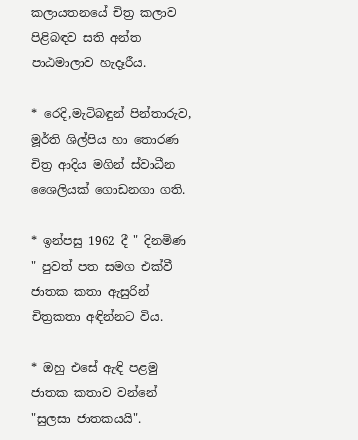කලායතනයේ චිත්‍ර කලාව පිළිබඳව සති අන්ත පාඨමාලාව හැදෑරීය.

* රෙදි,මැටිබඳුන් පින්තාරුව, මූර්ති ශිල්පිය හා තොරණ චිත්‍ර ආදිය මගින් ස්වාධීන ශෛලියක් ගොඩනගා ගති.

* ඉන්පසු 1962 දී " දිනමිණ " පුවත් පත සමග එක්වී ජාතක කතා ඇසුරින් චිත්‍රකතා අඳින්නට විය.

* ඔහු එසේ ඇඳි පළමු ජාතක කතාව වන්නේ "සුලසා ජාතකයයි".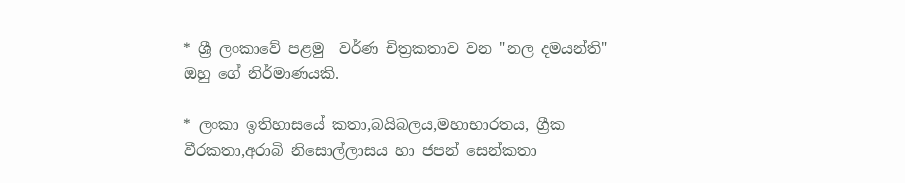* ශ්‍රී ලංකාවේ පළමු  වර්ණ චිත්‍රකතාව වන "නල දමයන්ති"
ඔහු ගේ නිර්මාණයකි.

* ලංකා ඉතිහාසයේ කතා,බයිබලය,මහාභාරතය, ග්‍රීක වීරකතා,අරාබි නිසොල්ලාසය හා ජපන් සෙන්කතා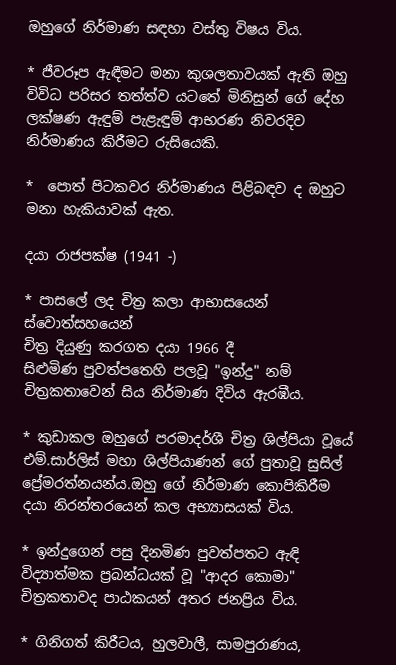ඔහුගේ නිර්මාණ සඳහා වස්තු විෂය විය.

* ජීවරූප ඇඳීමට මනා කුශලතාවයක් ඇති ඔහු විවිධ පරිසර තත්ත්ව යටතේ මිනිසුන් ගේ දේහ ලක්ෂණ ඇඳුම් පැළැඳුම් ආභරණ නිවරදිව නිර්මාණය කිරීමට රුසියෙකි.

*  පොත් පිටකවර නිර්මාණය පිළිබඳව ද ඔහුට මනා හැකියාවක් ඇත.

දයා රාජපක්ෂ (1941 -)

* පාසලේ ලද චිත්‍ර කලා ආභාසයෙන් ස්වොත්සහයෙන්
චිත්‍ර දියුණු කරගත දයා 1966 දී
සිළුමිණ පුවත්පතෙහි පලවූ "ඉන්දු" නම් චිත්‍රකතාවෙන් සිය නිර්මාණ දිවිය ඇරඹීය.

* කුඩාකල ඔහුගේ පරමාදර්ශී චිත්‍ර ශිල්පියා වූයේ එම්.සාර්ලිස් මහා ශිල්පියාණන් ගේ පුතාවූ සුසිල් ප්‍රේමරත්නයන්ය.ඔහු ගේ නිර්මාණ කොපිකිරීම දයා නිරන්තරයෙන් කල අභ්‍යාසයක් විය.

* ඉන්දුගෙන් පසු දිනමිණ පුවත්පතට ඇඳි විද්‍යාත්මක ප්‍රබන්ධයක් වූ "ආදර කොමා"
චිත්‍රකතාවද පාඨකයන් අතර ජනප්‍රිය විය.

* ගිනිගත් කිරීටය, හුලවාලී, සාමපුරාණය,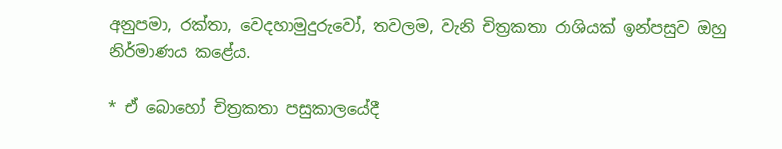අනුපමා, රක්තා, වෙදහාමුදුරුවෝ, තවලම, වැනි චිත්‍රකතා රාශියක් ඉන්පසුව ඔහු නිර්මාණය කළේය.

* ඒ බොහෝ චිත්‍රකතා පසුකාලයේදී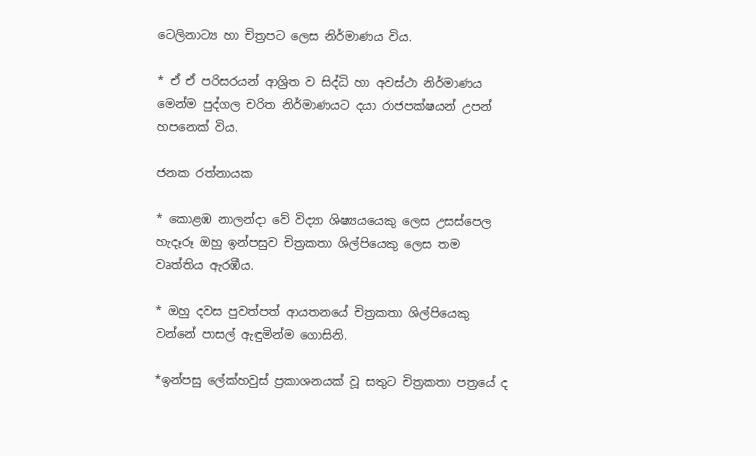ටෙලිනාට්‍ය හා චිත්‍රපට ලෙස නිර්මාණය විය.

* ඒ ඒ පරිසරයන් ආශ්‍රිත ව සිද්ධි හා අවස්ථා නිර්මාණය මෙන්ම පුද්ගල චරිත නිර්මාණයට දයා රාජපක්ෂයන් උපන් හපනෙක් විය.

ජනක රත්නායක

* කොළඹ නාලන්දා වේ විද්‍යා ශිෂ්‍යයයෙකු ලෙස උසස්පෙල හැදෑරූ ඔහු ඉන්පසුව චිත්‍රකතා ශිල්පියෙකු ලෙස තම වෘත්තිය ඇරඹීය.

* ඔහු දවස පුවත්පත් ආයතනයේ චිත්‍රකතා ශිල්පියෙකු වන්නේ පාසල් ඇඳුමින්ම ගොසිනි.

*ඉන්පසු ලේක්හවුස් ප්‍රකාශනයක් වූ සතුට චිත්‍රකතා පත්‍රයේ ද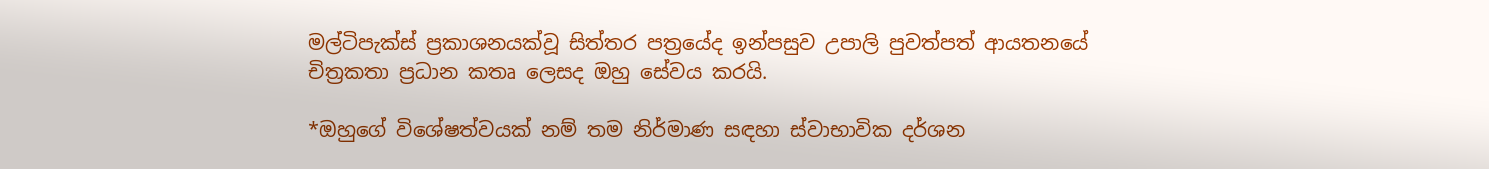මල්ටිපැක්ස් ප්‍රකාශනයක්වූ සිත්තර පත්‍රයේද ඉන්පසුව උපාලි පුවත්පත් ආයතනයේ චිත්‍රකතා ප්‍රධාන කතෘ ලෙසද ඔහු සේවය කරයි.

*ඔහුගේ විශේෂත්වයක් නම් තම නිර්මාණ සඳහා ස්වාභාවික දර්ශන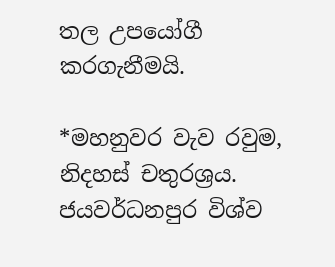තල උපයෝගී කරගැනීමයි.

*මහනුවර වැව රවුම, නිදහස් චතුරශ්‍රය. ජයවර්ධනපුර විශ්ව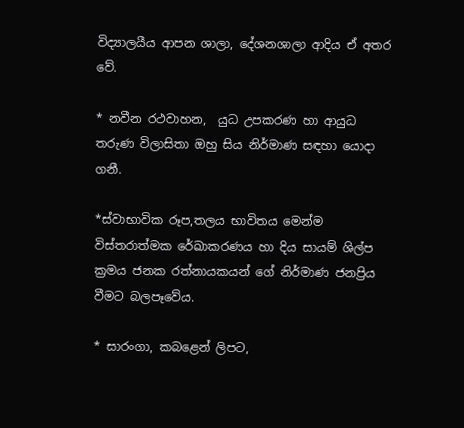විද්‍යාලයීය ආපන ශාලා, දේශනශාලා ආදිය ඒ අතර වේ.

* නවීන රථවාහන,  යුධ උපකරණ හා ආයුධ තරුණ විලාසිතා ඔහු සිය නිර්මාණ සඳහා යොදා ගනී.

*ස්වාභාවික රූප,තලය භාවිතය මෙන්ම විස්තරාත්මක රේඛාකරණය හා දිය සායම් ශිල්ප ක්‍රමය ජනක රත්නායකයන් ගේ නිර්මාණ ජනප්‍රිය වීමට බලපෑවේය.

* සාරංගා, කබළෙන් ලිපට,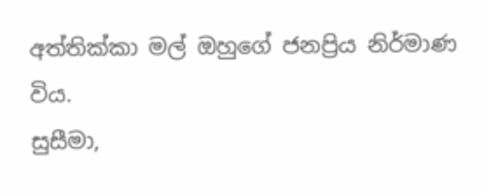අත්තික්කා මල් ඔහුගේ ජනප්‍රිය නිර්මාණ විය.
සුසීමා,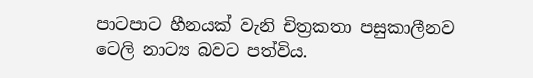පාටපාට හීනයක් වැනි චිත්‍රකතා පසුකාලීනව ටෙලි නාට්‍ය බවට පත්විය.